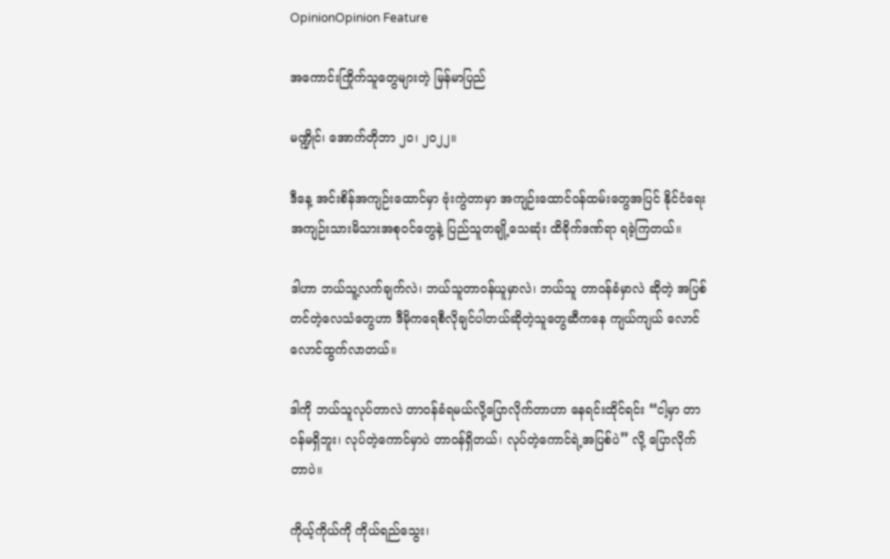OpinionOpinion Feature

အကောင်းကြိုက်သူတွေများတဲ့ မြန်မာပြည်

မဏ္ဍိုင်၊ အောက်တိုဘာ ၂၀၊ ၂၀၂၂။

ဒီနေ့ အင်းစိန်အကျဉ်းထောင်မှာ ဗုံးကွဲတာမှာ အကျဉ်းထောင်ဝန်ထမ်းတွေအပြင် နိုင်ငံရေးအကျဉ်းသားမိသားအစုဝင်တွေနဲ့ ပြည်သူတချို့သေဆုံး ထိခိုက်ဒဏ်ရာ ရခဲ့ကြတယ်။

ဒါဟာ ဘယ်သူ့လက်ချက်လဲ၊ ဘယ်သူတာဝန်ယူမှာလဲ၊ ဘယ်သူ တာဝန်ခံမှာလဲ ဆိုတဲ့ အပြစ်တင်တဲ့လေသံတွေဟာ ဒီမိုကရေစီလိုချင်ပါတယ်ဆိုတဲ့သူတွေဆီကနေ ကျယ်ကျယ် လောင်လောင်ထွက်လာတယ်။

ဒါကို ဘယ်သူလုပ်တာလဲ တာဝန်ခံရမယ်လို့ပြောလိုက်တာဟာ နေရင်းထိုင်ရင်း “ငါ့မှာ တာဝန်မရှိဘူး၊ လုပ်တဲ့ကောင်မှာပဲ တာဝန်ရှိတယ်၊ လုပ်တဲ့ကောင်ရဲ့အပြစ်ပဲ” လို့ ပြောလိုက်တာပဲ။

ကိုယ့်ကိုယ်ကို ကိုယ်ရည်သွေး၊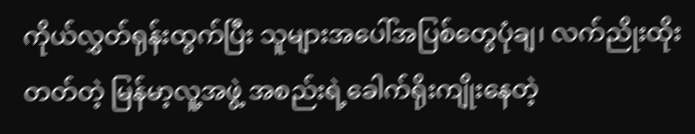ကိုယ်လွှတ်ရုန်းထွက်ပြီး သူများအပေါ်အပြစ်တွေပုံချ၊ လက်ညိုးထိုးတတ်တဲ့ မြန်မာ့လူ့အဖွဲ့ အစည်းရဲ့ခေါက်ရိုးကျိုးနေတဲ့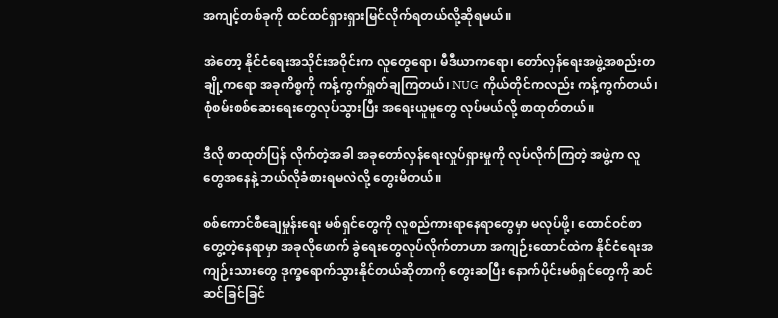အကျင့်တစ်ခုကို ထင်ထင်ရှားရှားမြင်လိုက်ရတယ်လို့ဆိုရမယ်။

အဲတော့ နိုင်ငံရေးအသိုင်းအဝိုင်းက လူတွေရော၊ မီဒီယာကရော၊ တော်လှန်ရေးအဖွဲ့အစည်းတချို့ကရော အခုကိစ္စကို ကန့်ကွက်ရှုတ်ချကြတယ်၊ NUG ကိုယ်တိုင်ကလည်း ကန့်ကွက်တယ်၊ စုံစမ်းစစ်ဆေးရေးတွေလုပ်သွားပြီး အရေးယူမူတွေ လုပ်မယ်လို့ စာထုတ်တယ်။

ဒီလို စာထုတ်ပြန် လိုက်တဲ့အခါ အခုတော်လှန်ရေးလှုပ်ရှားမှုကို လုပ်လိုက်ကြတဲ့ အဖွဲ့က လူတွေအနေနဲ့ ဘယ်လိုခံစားရမလဲလို့ တွေးမိတယ်။

စစ်ကောင်စီချေမှုန်းရေး မစ်ရှင်တွေကို လူစည်ကားရာနေရာတွေမှာ မလုပ်ဖို့၊ ထောင်ဝင်စာတွေ့တဲ့နေရာမှာ အခုလိုဖောက် ခွဲရေးတွေလုပ်လိုက်တာဟာ အကျဉ်းထောင်ထဲက နိုင်ငံရေးအကျဉ်းသားတွေ ဒုက္ခရောက်သွားနိုင်တယ်ဆိုတာကို တွေးဆပြီး နောက်ပိုင်းမစ်ရှင်တွေကို ဆင်ဆင်ခြင်ခြင်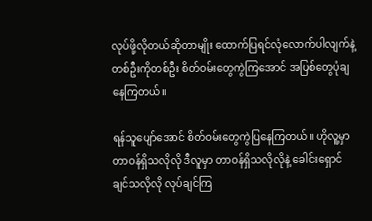လုပ်ဖို့လိုတယ်ဆိုတာမျိုး ထောက်ပြရင်လုံလောက်ပါလျက်နဲ့ တစ်ဦးကိုတစ်ဦး စိတ်ဝမ်းတွေကွဲကြအောင် အပြစ်တွေပုံချနေကြတယ်။

ရန်သူပျော်အောင် စိတ်ဝမ်းတွေကွဲပြနေကြတယ်။ ဟိုလူ့မှာတာဝန်ရှိသလိုလို ဒီလူမှာ တာဝန်ရှိသလိုလိုနဲ့ ခေါင်းရှောင်ချင်သလိုလို လုပ်ချင်ကြ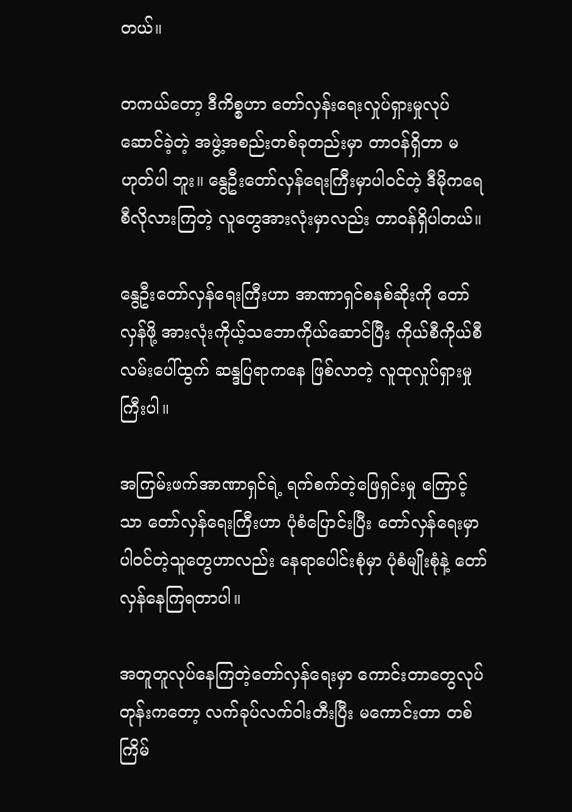တယ်။

တကယ်တော့ ဒီကိစ္စဟာ တော်လှန်းရေးလှုပ်ရှားမှုလုပ်ဆောင်ခဲ့တဲ့ အဖွဲ့အစည်းတစ်ခုတည်းမှာ တာဝန်ရှိတာ မဟုတ်ပါ ဘူး။ နွေဦးတော်လှန်ရေးကြီးမှာပါဝင်တဲ့ ဒီမိုကရေစီလိုလားကြတဲ့ လူတွေအားလုံးမှာလည်း တာဝန်ရှိပါတယ်။

နွေဦးတော်လှန်ရေးကြီးဟာ အာဏာရှင်စနစ်ဆိုးကို တော်လှန်ဖို့ အားလုံးကိုယ့်သဘောကိုယ်ဆောင်ပြီး ကိုယ်စီကိုယ်စီ လမ်းပေါ်ထွက် ဆန္ဒပြရာကနေ ဖြစ်လာတဲ့ လူထုလှုပ်ရှားမှုကြီးပါ။

အကြမ်းဖက်အာဏာရှင်ရဲ့ ရက်စက်တဲ့ဖြေရှင်းမှု ကြောင့်သာ တော်လှန်ရေးကြီးဟာ ပုံစံပြောင်းပြီး တော်လှန်ရေးမှာ ပါဝင်တဲ့သူတွေဟာလည်း နေရာပေါင်းစုံမှာ ပုံစံမျိုးစုံနဲ့ တော်လှန်နေကြရတာပါ။

အတူတူလုပ်နေကြတဲ့တော်လှန်ရေးမှာ ကောင်းတာတွေလုပ်တုန်းကတော့ လက်ခုပ်လက်ဝါးတီးပြီး မကောင်းတာ တစ်ကြိမ်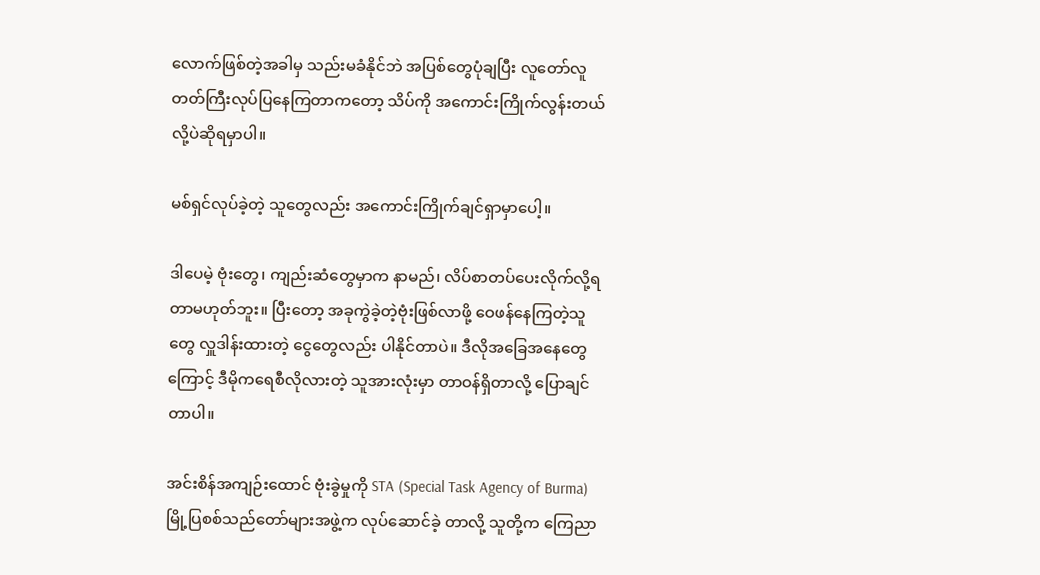လောက်ဖြစ်တဲ့အခါမှ သည်းမခံနိုင်ဘဲ အပြစ်တွေပုံချပြီး လူတော်လူတတ်ကြီးလုပ်ပြနေကြတာကတော့ သိပ်ကို အကောင်းကြိုက်လွန်းတယ်လို့ပဲဆိုရမှာပါ။

မစ်ရှင်လုပ်ခဲ့တဲ့ သူတွေလည်း အကောင်းကြိုက်ချင်ရှာမှာပေါ့။

ဒါပေမဲ့ ဗုံးတွေ၊ ကျည်းဆံတွေမှာက နာမည်၊ လိပ်စာတပ်ပေးလိုက်လို့ရတာမဟုတ်ဘူး။ ပြီးတော့ အခုကွဲခဲ့တဲ့ဗုံးဖြစ်လာဖို့ ဝေဖန်နေကြတဲ့သူတွေ လှူဒါန်းထားတဲ့ ငွေတွေလည်း ပါနိုင်တာပဲ။ ဒီလိုအခြေအနေတွေကြောင့် ဒီမိုကရေစီလိုလားတဲ့ သူအားလုံးမှာ တာဝန်ရှိတာလို့ ပြောချင်တာပါ။

အင်းစိန်အကျဉ်းထောင် ဗုံးခွဲမှုကို STA (Special Task Agency of Burma) မြို့ပြစစ်သည်တော်များအဖွဲ့က လုပ်ဆောင်ခဲ့ တာလို့ သူတို့က ကြေညာ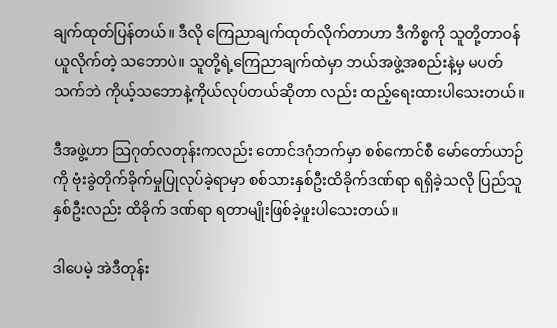ချက်ထုတ်ပြန်တယ်။ ဒီလို ကြေညာချက်ထုတ်လိုက်တာဟာ ဒီကိစ္စကို သူတို့တာဝန်ယူလိုက်တဲ့ သဘောပဲ။ သူတို့ရဲ့ကြေညာချက်ထဲမှာ ဘယ်အဖွဲ့အစည်းနဲ့မှ မပတ်သက်ဘဲ ကိုယ့်သဘောနဲ့ကိုယ်လုပ်တယ်ဆိုတာ လည်း ထည့်ရေးထားပါသေးတယ်။

ဒီအဖွဲ့ဟာ သြဂုတ်လတုန်းကလည်း တောင်ဒဂုံဘက်မှာ စစ်ကောင်စီ မော်တော်ယာဉ်ကို ဗုံးခွဲတိုက်ခိုက်မှုပြုလုပ်ခဲ့ရာမှာ စစ်သားနှစ်ဦးထိခိုက်ဒဏ်ရာ ရရှိခဲ့သလို ပြည်သူနှစ်ဦးလည်း ထိခိုက် ဒဏ်ရာ ရတာမျိုးဖြစ်ခဲ့ဖူးပါသေးတယ်။

ဒါပေမဲ့ အဲဒီတုန်း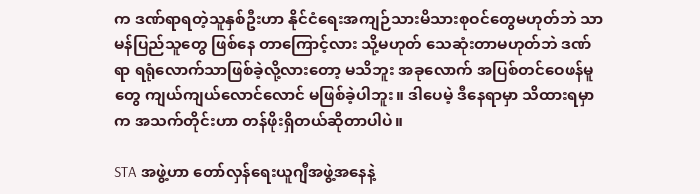က ဒဏ်ရာရတဲ့သူနှစ်ဦးဟာ နိုင်ငံရေးအကျဉ်သားမိသားစုဝင်တွေမဟုတ်ဘဲ သာမန်ပြည်သူတွေ ဖြစ်နေ တာကြောင့်လား သို့မဟုတ် သေဆုံးတာမဟုတ်ဘဲ ဒဏ်ရာ ရရုံလောက်သာဖြစ်ခဲ့လို့လားတော့ မသိဘူး အခုလောက် အပြစ်တင်ဝေဖန်မူတွေ ကျယ်ကျယ်လောင်လောင် မဖြစ်ခဲ့ပါဘူး။ ဒါပေမဲ့ ဒီနေရာမှာ သိထားရမှာက အသက်တိုင်းဟာ တန်ဖိုးရှိတယ်ဆိုတာပါပဲ။

STA အဖွဲ့ဟာ တော်လှန်ရေးယူဂျီအဖွဲ့အနေနဲ့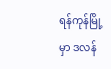ရန်ကုန်မြို့မှာ ဒလန်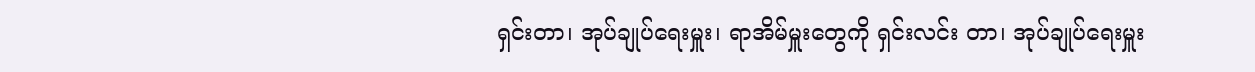ရှင်းတာ၊ အုပ်ချုပ်ရေးမှူး၊ ရာအိမ်မှူးတွေကို ရှင်းလင်း တာ၊ အုပ်ချုပ်ရေးမှူး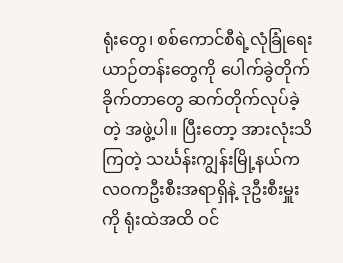ရုံးတွေ၊ စစ်ကောင်စီရဲ့လုံခြုံရေးယာဉ်တန်းတွေကို ပေါက်ခွဲတိုက်ခိုက်တာတွေ ဆက်တိုက်လုပ်ခဲ့တဲ့ အဖွဲ့ပါ။ ပြီးတော့ အားလုံးသိကြတဲ့ သင်္ဃန်းကျွန်းမြို့နယ်က လဝကဦးစီးအရာရှိနဲ့ ဒုဦးစီးမှူးကို ရုံးထဲအထိ ဝင်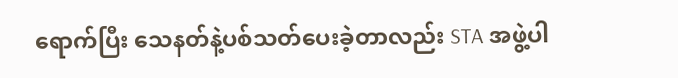ရောက်ပြီး သေနတ်နဲ့ပစ်သတ်ပေးခဲ့တာလည်း STA အဖွဲ့ပါ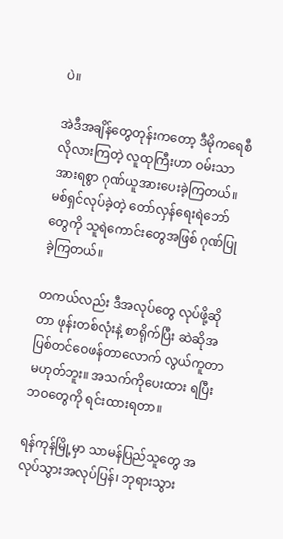ပဲ။

အဲဒီအချိန်တွေတုန်းကတော့ ဒီမိုကရေစီလိုလားကြတဲ့ လူထုကြီးဟာ ဝမ်းသာအားရစွာ ဂုဏ်ယူအားပေးခဲ့ကြတယ်။ မစ်ရှင်လုပ်ခဲ့တဲ့ တော်လှန်ရေးရဲဘော်တွေကို သူရဲကောင်းတွေအဖြစ် ဂုဏ်ပြုခဲ့ကြတယ်။

တကယ်လည်း ဒီအလုပ်တွေ လုပ်ဖို့ဆိုတာ ဖုန်းတစ်လုံးနဲ့ စာရိုက်ပြီး ဆဲဆိုအပြစ်တင်ဝေဖန်တာလောက် လွယ်ကူတာ မဟုတ်ဘူး။ အသက်ကိုပေးထား ရပြီး ဘဝတွေကို ရင်းထားရတာ။

ရန်ကုန်မြို့မှာ သာမန်ပြည်သူတွေ အလုပ်သွားအလုပ်ပြန်၊ ဘုရားသွား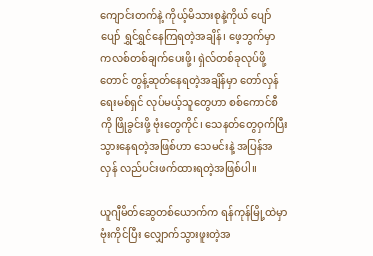ကျောင်းတက်နဲ့ ကိုယ့်မိသားစုနဲ့ကိုယ် ပျော်ပျော် ရွှင်ရွှင်နေကြရတဲ့အချိန်၊ ဖေ့ဘွက်မှာ ကလစ်တစ်ချက်ပေးဖို့၊ ရှဲလ်တစ်ခုလုပ်ဖို့တောင် တွန့်ဆုတ်နေရတဲ့အချိန်မှာ တော်လှန်ရေးမစ်ရှင် လုပ်မယ့်သူတွေဟာ စစ်ကောင်စီကို ဖြိုခွင်းဖို့ ဗုံးတွေကိုင်၊ သေနတ်တွေဝှက်ပြီးသွားနေရတဲ့အဖြစ်ဟာ သေမင်းနဲ့ အပြန်အလှန် လည်ပင်းဖက်ထားရတဲ့အဖြစ်ပါ။

ယူဂျီမိတ်ဆွေတစ်ယောက်က ရန်ကုန်မြို့ထဲမှာ ဗုံးကိုင်ပြီး လျှောက်သွားဖူးတဲ့အ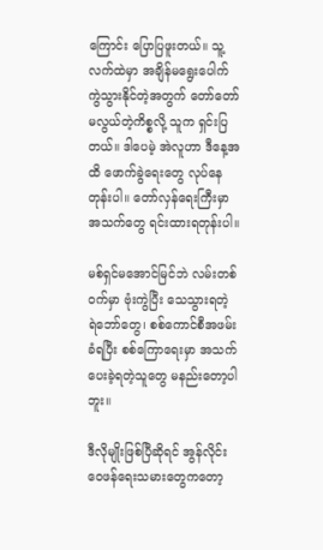ကြောင်း ပြောပြဖူးတယ်။ သူ့လက်ထဲမှာ အချိန်မရွေးပေါက်ကွဲသွားနိုင်တဲ့အတွက် တော်တော်မလွယ်တဲ့ကိစ္စလို့ သူက ရှင်းပြတယ်။ ဒါပေမဲ့ အဲလူဟာ ဒီနေ့အထိ ဖောက်ခွဲရေးတွေ လုပ်နေတုန်းပါ။ တော်လှန်ရေးကြီးမှာ အသက်တွေ ရင်းထားရတုန်းပါ။

မစ်ရှင်မအောင်မြင်ဘဲ လမ်းတစ် ဝက်မှာ ဗုံးကွဲပြီး သေသွားရတဲ့ ရဲဘော်တွေ၊ စစ်ကောင်စီအဖမ်းခံရပြီး စစ်ကြောရေးမှာ အသက်ပေးခဲ့ရတဲ့သူတွေ မနည်းတော့ပါဘူး။

ဒီလိုမျိုးဖြစ်ပြီဆိုရင် အွန်လိုင်းဝေဖန်ရေးသမားတွေကတော့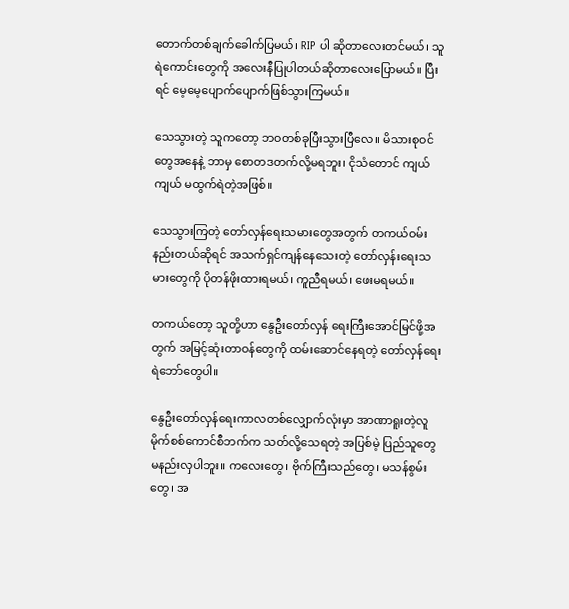တောက်တစ်ချက်ခေါက်ပြမယ်၊ RIP ပါ ဆိုတာလေးတင်မယ်၊ သူရဲကောင်းတွေကို အလေးနီပြုပါတယ်ဆိုတာလေးပြောမယ်။ ပြီးရင် မေ့မေ့ပျောက်ပျောက်ဖြစ်သွားကြမယ်။

သေသွားတဲ့ သူကတော့ ဘဝတစ်ခုပြီးသွားပြီလေ။ မိသားစုဝင်တွေအနေနဲ့ ဘာမှ စောတဒတက်လို့မရဘူး၊ ငိုသံတောင် ကျယ်ကျယ် မထွက်ရဲတဲ့အဖြစ်။

သေသွားကြတဲ့ တော်လှန်ရေးသမားတွေအတွက် တကယ်ဝမ်းနည်းတယ်ဆိုရင် အသက်ရှင်ကျန်နေသေးတဲ့ တော်လှန်းရေးသမားတွေကို ပိုတန်ဖိုးထားရမယ်၊ ကူညီရမယ်၊ ဖေးမရမယ်။

တကယ်တော့ သူတို့ဟာ နွေဦးတော်လှန် ရေးကြီးအောင်မြင်ဖို့အတွက် အမြင့်ဆုံးတာဝန်တွေကို ထမ်းဆောင်နေရတဲ့ တော်လှန်ရေးရဲဘော်တွေပါ။

နွေဦးတော်လှန်ရေးကာလတစ်လျှောက်လုံးမှာ အာဏာရူးတဲ့လူမိုက်စစ်ကောင်စီဘက်က သတ်လို့သေရတဲ့ အပြစ်မဲ့ ပြည်သူတွေ မနည်းလှပါဘူး။ ကလေးတွေ၊ ဗိုက်ကြီးသည်တွေ၊ မသန်စွမ်းတွေ၊ အ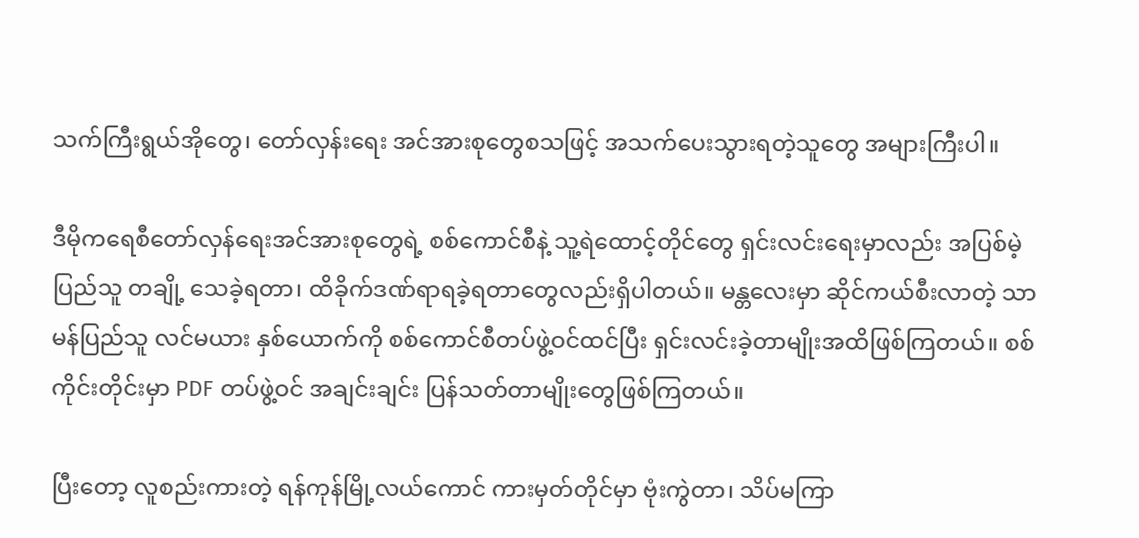သက်ကြီးရွယ်အိုတွေ၊ တော်လှန်းရေး အင်အားစုတွေစသဖြင့် အသက်ပေးသွားရတဲ့သူတွေ အများကြီးပါ။

ဒီမိုကရေစီတော်လှန်ရေးအင်အားစုတွေရဲ့ စစ်ကောင်စီနဲ့ သူ့ရဲထောင့်တိုင်တွေ ရှင်းလင်းရေးမှာလည်း အပြစ်မဲ့ပြည်သူ တချို့ သေခဲ့ရတာ၊ ထိခိုက်ဒဏ်ရာရခဲ့ရတာတွေလည်းရှိပါတယ်။ မန္တလေးမှာ ဆိုင်ကယ်စီးလာတဲ့ သာမန်ပြည်သူ လင်မယား နှစ်ယောက်ကို စစ်ကောင်စီတပ်ဖွဲ့ဝင်ထင်ပြီး ရှင်းလင်းခဲ့တာမျိုးအထိဖြစ်ကြတယ်။ စစ်ကိုင်းတိုင်းမှာ PDF တပ်ဖွဲ့ဝင် အချင်းချင်း ပြန်သတ်တာမျိုးတွေဖြစ်ကြတယ်။

ပြီးတော့ လူစည်းကားတဲ့ ရန်ကုန်မြို့လယ်ကောင် ကားမှတ်တိုင်မှာ ဗုံးကွဲတာ၊ သိပ်မကြာ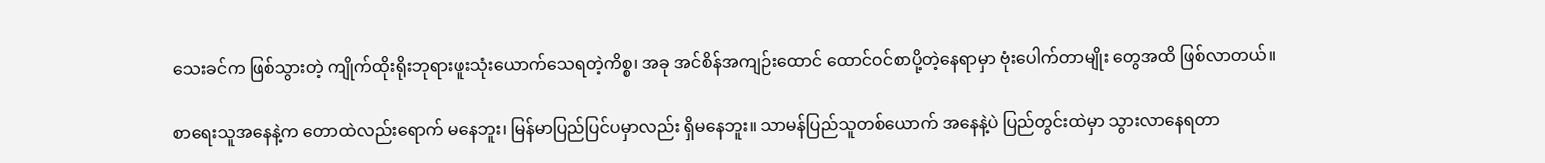သေးခင်က ဖြစ်သွားတဲ့ ကျိုက်ထိုးရိုးဘုရားဖူးသုံးယောက်သေရတဲ့ကိစ္စ၊ အခု အင်စိန်အကျဉ်းထောင် ထောင်ဝင်စာပို့တဲ့နေရာမှာ ဗုံးပေါက်တာမျိုး တွေအထိ ဖြစ်လာတယ်။

စာရေးသူအနေနဲ့က တောထဲလည်းရောက် မနေဘူး၊ မြန်မာပြည်ပြင်ပမှာလည်း ရှိမနေဘူး။ သာမန်ပြည်သူတစ်ယောက် အနေနဲ့ပဲ ပြည်တွင်းထဲမှာ သွားလာနေရတာ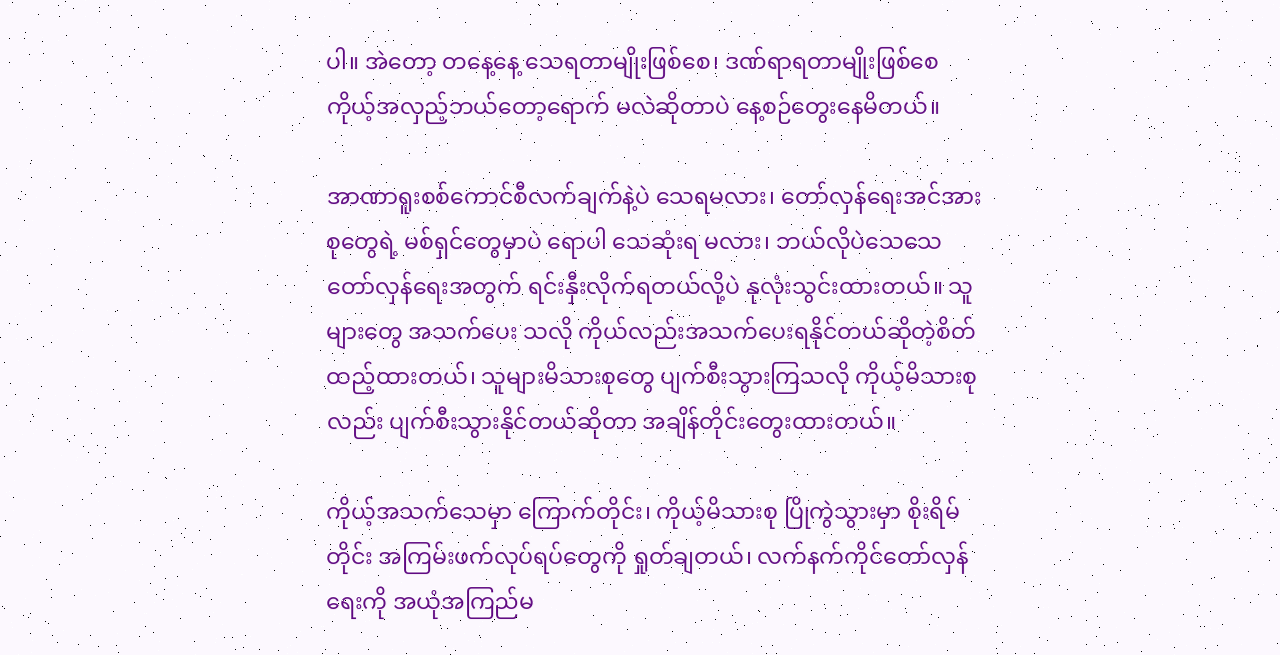ပါ။ အဲတော့ တနေ့နေ့ သေရတာမျိုးဖြစ်စေ၊ ဒဏ်ရာရတာမျိုးဖြစ်စေ ကိုယ့်အလှည့်ဘယ်တော့ရောက် မလဲဆိုတာပဲ နေ့စဉ်တွေးနေမိတယ်။

အာဏာရူးစစ်ကောင်စီလက်ချက်နဲ့ပဲ သေရမလား၊ တော်လှန်ရေးအင်အားစုတွေရဲ့ မစ်ရှင်တွေမှာပဲ ရောပါ သေဆုံးရ မလား၊ ဘယ်လိုပဲသေသေ တော်လှန်ရေးအတွက် ရင်းနှီးလိုက်ရတယ်လို့ပဲ နုလုံးသွင်းထားတယ်။ သူများတွေ အသက်ပေး သလို ကိုယ်လည်းအသက်ပေးရနိုင်တယ်ဆိုတဲ့စိတ် ထည့်ထားတယ်၊ သူများမိသားစုတွေ ပျက်စီးသွားကြသလို ကိုယ့်မိသားစုလည်း ပျက်စီးသွားနိုင်တယ်ဆိုတာ အချိန်တိုင်းတွေးထားတယ်။

ကိုယ့်အသက်သေမှာ ကြောက်တိုင်း၊ ကိုယ့်မိသားစု ပြိုကွဲသွားမှာ စိုးရိမ်တိုင်း အကြမ်းဖက်လုပ်ရပ်တွေကို ရှုတ်ချတယ်၊ လက်နက်ကိုင်တော်လှန်ရေးကို အယုံအကြည်မ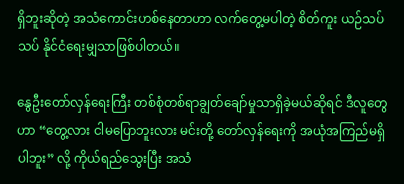ရှိဘူးဆိုတဲ့ အသံကောင်းဟစ်နေတာဟာ လက်တွေ့မပါတဲ့ စိတ်ကူး ယဉ်သပ်သပ် နိုင်ငံရေးမျှသာဖြစ်ပါတယ်။

နွေဦးတော်လှန်ရေးကြီး တစ်စုံတစ်ရာချွတ်ချော်မှုသာရှိခဲ့မယ်ဆိုရင် ဒီလူတွေဟာ “တွေ့လား ငါမပြောဘူးလား မင်းတို့ တော်လှန်ရေးကို အယုံအကြည်မရှိပါဘူး” လို့ ကိုယ်ရည်သွေးပြီး အသံ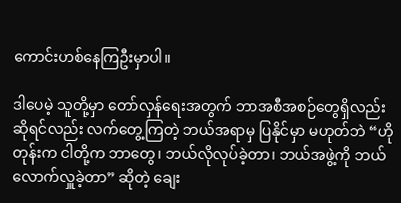ကောင်းဟစ်နေကြဦးမှာပါ။

ဒါပေမဲ့ သူတို့မှာ တော်လှန်ရေးအတွက် ဘာအစီအစဉ်တွေရှိလည်းဆိုရင်လည်း လက်တွေ့ကြတဲ့ ဘယ်အရာမှ ပြနိုင်မှာ မဟုတ်ဘဲ “ဟိုတုန်းက ငါတို့က ဘာတွေ၊ ဘယ်လိုလုပ်ခဲ့တာ၊ ဘယ်အဖွဲ့ကို ဘယ်လောက်လှူခဲ့တာ” ဆိုတဲ့ ချေး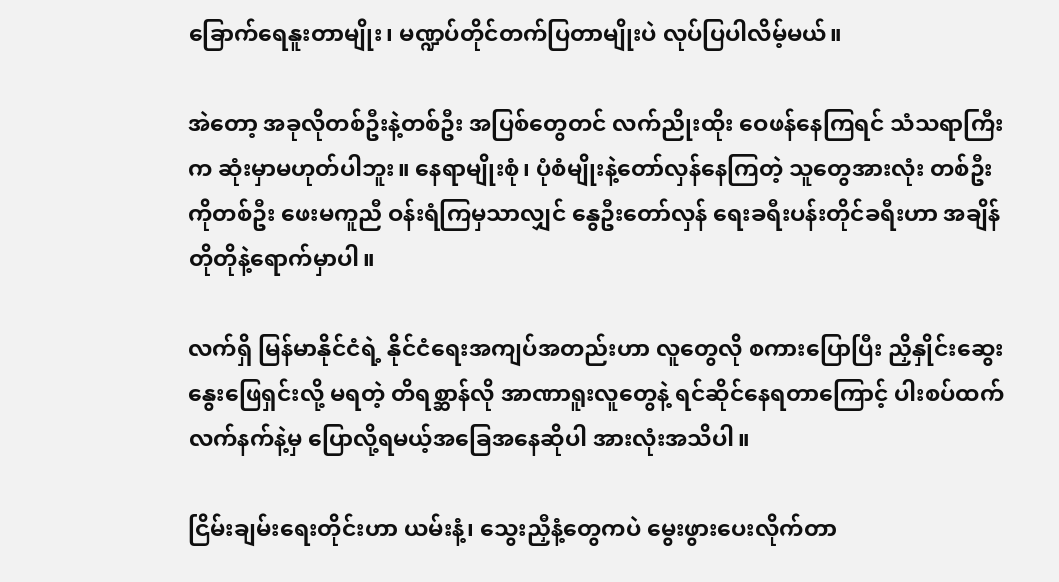ခြောက်ရေနူးတာမျိုး၊ မဏ္ဍပ်တိုင်တက်ပြတာမျိုးပဲ လုပ်ပြပါလိမ့်မယ်။

အဲတော့ အခုလိုတစ်ဦးနဲ့တစ်ဦး အပြစ်တွေတင် လက်ညိုးထိုး ဝေဖန်နေကြရင် သံသရာကြီးက ဆုံးမှာမဟုတ်ပါဘူး။ နေရာမျိုးစုံ၊ ပုံစံမျိုးနဲ့တော်လှန်နေကြတဲ့ သူတွေအားလုံး တစ်ဦးကိုတစ်ဦး ဖေးမကူညီ ဝန်းရံကြမှသာလျှင် နွေဦးတော်လှန် ရေးခရီးပန်းတိုင်ခရီးဟာ အချိန်တိုတိုနဲ့ရောက်မှာပါ။

လက်ရှိ မြန်မာနိုင်ငံရဲ့ နိုင်ငံရေးအကျပ်အတည်းဟာ လူတွေလို စကားပြောပြီး ညှိနှိုင်းဆွေးနွေးဖြေရှင်းလို့ မရတဲ့ တိရစ္ဆာန်လို အာဏာရူးလူတွေနဲ့ ရင်ဆိုင်နေရတာကြောင့် ပါးစပ်ထက် လက်နက်နဲ့မှ ပြောလို့ရမယ့်အခြေအနေဆိုပါ အားလုံးအသိပါ။

ငြိမ်းချမ်းရေးတိုင်းဟာ ယမ်းနံ့၊ သွေးညှီနံ့တွေကပဲ မွေးဖွားပေးလိုက်တာ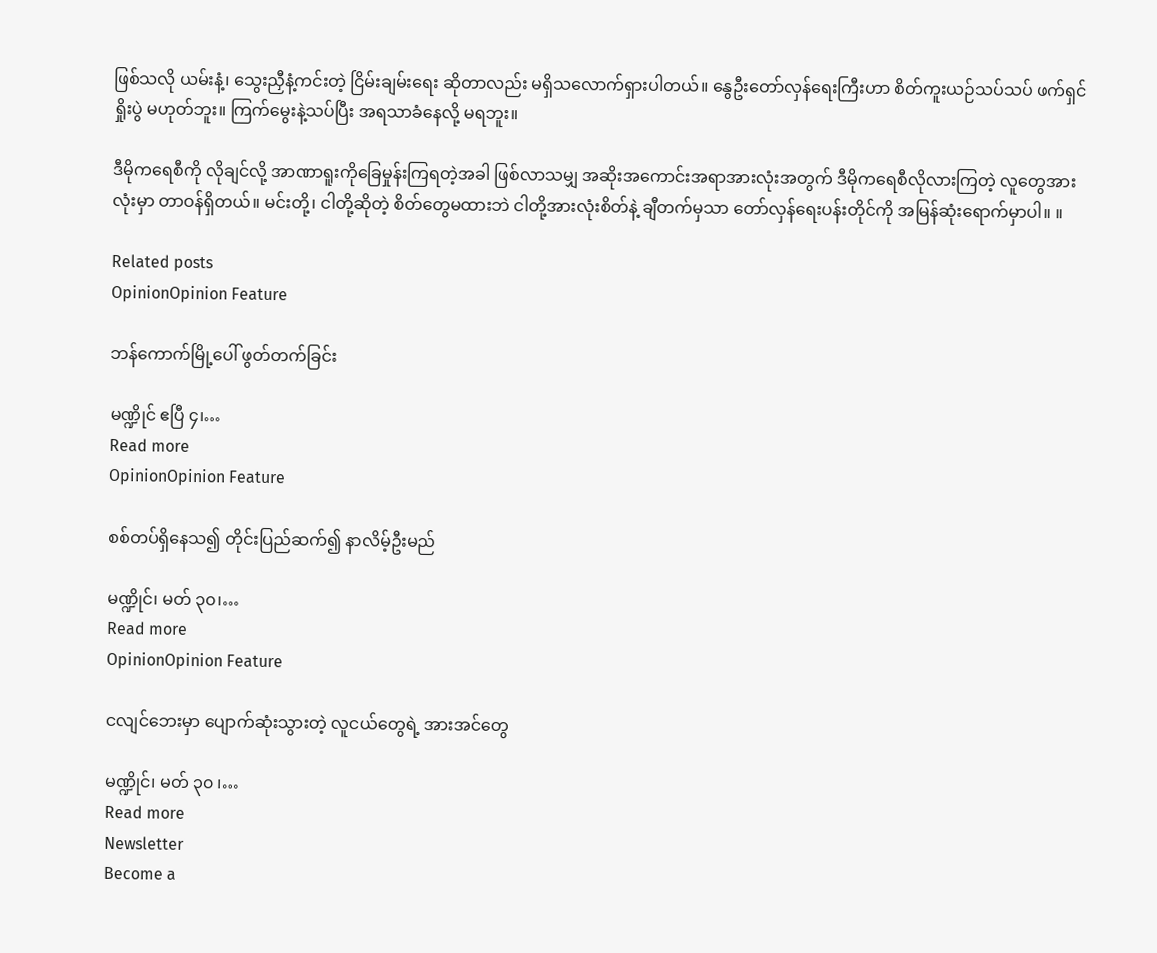ဖြစ်သလို ယမ်းနံ့၊ သွေးညှီနံ့ကင်းတဲ့ ငြိမ်းချမ်းရေး ဆိုတာလည်း မရှိသလောက်ရှားပါတယ်။ နွေဦးတော်လှန်ရေးကြီးဟာ စိတ်ကူးယဉ်သပ်သပ် ဖက်ရှင်ရှိုးပွဲ မဟုတ်ဘူး။ ကြက်မွေးနဲ့သပ်ပြီး အရသာခံနေလို့ မရဘူး။

ဒီမိုကရေစီကို လိုချင်လို့ အာဏာရူးကိုခြေမှုန်းကြရတဲ့အခါ ဖြစ်လာသမျှ အဆိုးအကောင်းအရာအားလုံးအတွက် ဒီမိုကရေစီလိုလားကြတဲ့ လူတွေအားလုံးမှာ တာဝန်ရှိတယ်။ မင်းတို့၊ ငါတို့ဆိုတဲ့ စိတ်တွေမထားဘဲ ငါတို့အားလုံးစိတ်နဲ့ ချီတက်မှသာ တော်လှန်ရေးပန်းတိုင်ကို အမြန်ဆုံးရောက်မှာပါ။ ။

Related posts
OpinionOpinion Feature

ဘန်ကောက်မြို့ပေါ် ဖွတ်တက်ခြင်း

မဏ္ဍိုင် ဧပြီ ၄၊…
Read more
OpinionOpinion Feature

စစ်တပ်ရှိနေသ၍ တိုင်းပြည်ဆက်၍ နာလိမ့်ဦးမည်

မဏ္ဍိုင်၊ မတ် ၃၀၊…
Read more
OpinionOpinion Feature

ငလျင်ဘေးမှာ ပျောက်ဆုံးသွားတဲ့ လူငယ်တွေရဲ့ အားအင်တွေ

မဏ္ဍိုင်၊ မတ် ၃၀ ၊…
Read more
Newsletter
Become a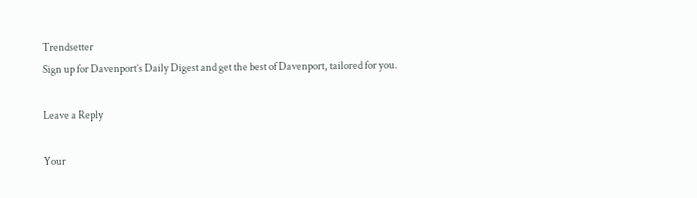Trendsetter
Sign up for Davenport’s Daily Digest and get the best of Davenport, tailored for you.

Leave a Reply

Your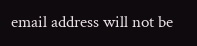email address will not be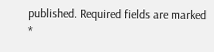published. Required fields are marked *